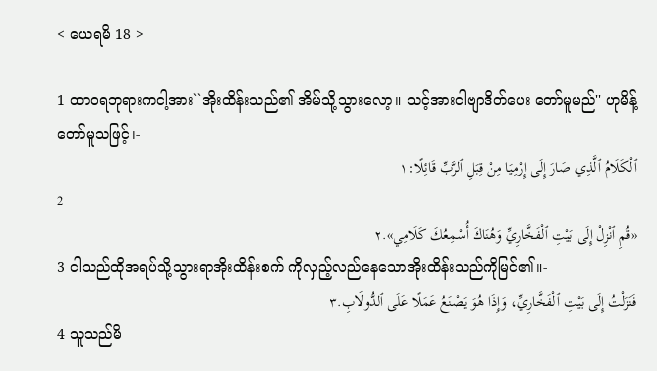< ယေရမိ 18 >

1 ထာဝရဘုရားကငါ့အား``အိုးထိန်းသည်၏ အိမ်သို့သွားလော့။ သင့်အားငါဗျာဒိတ်ပေး တော်မူမည်'' ဟုမိန့်တော်မူသဖြင့်၊-
ٱلْكَلَامُ ٱلَّذِي صَارَ إِلَى إِرْمِيَا مِنْ قِبَلِ ٱلرَّبِّ قَائِلًا:١
2
«قُمِ ٱنْزِلْ إِلَى بَيْتِ ٱلْفَخَّارِيِّ وَهُنَاكَ أُسْمِعُكَ كَلَامِي».٢
3 ငါသည်ထိုအရပ်သို့သွားရာအိုးထိန်းစက် ကိုလှည့်လည်နေသောအိုးထိန်းသည်ကိုမြင်၏။-
فَنَزَلْتُ إِلَى بَيْتِ ٱلْفَخَّارِيِّ، وَإِذَا هُوَ يَصْنَعُ عَمَلًا عَلَى ٱلدُّولَابِ.٣
4 သူသည်မိ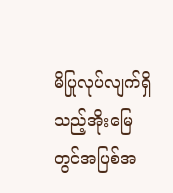မိပြုလုပ်လျက်ရှိသည့်အိုးမြေ တွင်အပြစ်အ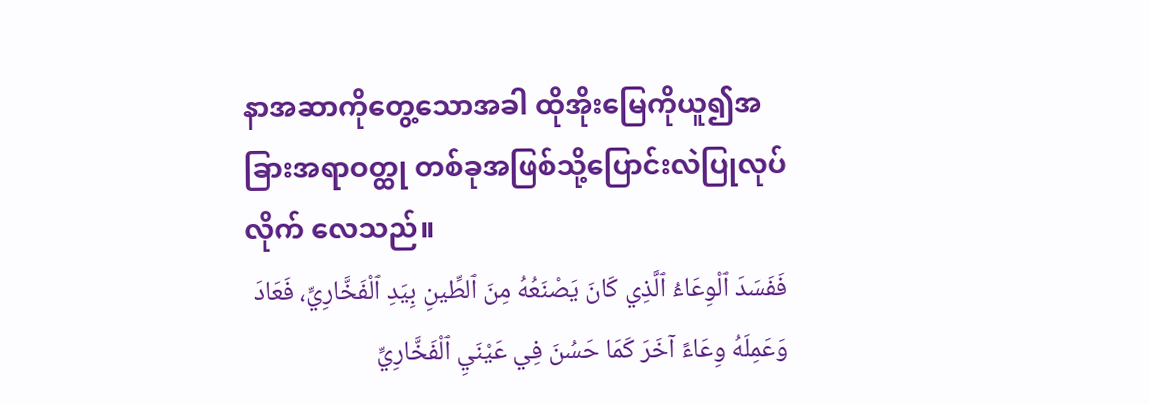နာအဆာကိုတွေ့သောအခါ ထိုအိုးမြေကိုယူ၍အခြားအရာဝတ္ထု တစ်ခုအဖြစ်သို့ပြောင်းလဲပြုလုပ်လိုက် လေသည်။
فَفَسَدَ ٱلْوِعَاءُ ٱلَّذِي كَانَ يَصْنَعُهُ مِنَ ٱلطِّينِ بِيَدِ ٱلْفَخَّارِيِّ، فَعَادَ وَعَمِلَهُ وِعَاءً آخَرَ كَمَا حَسُنَ فِي عَيْنَيِ ٱلْفَخَّارِيِّ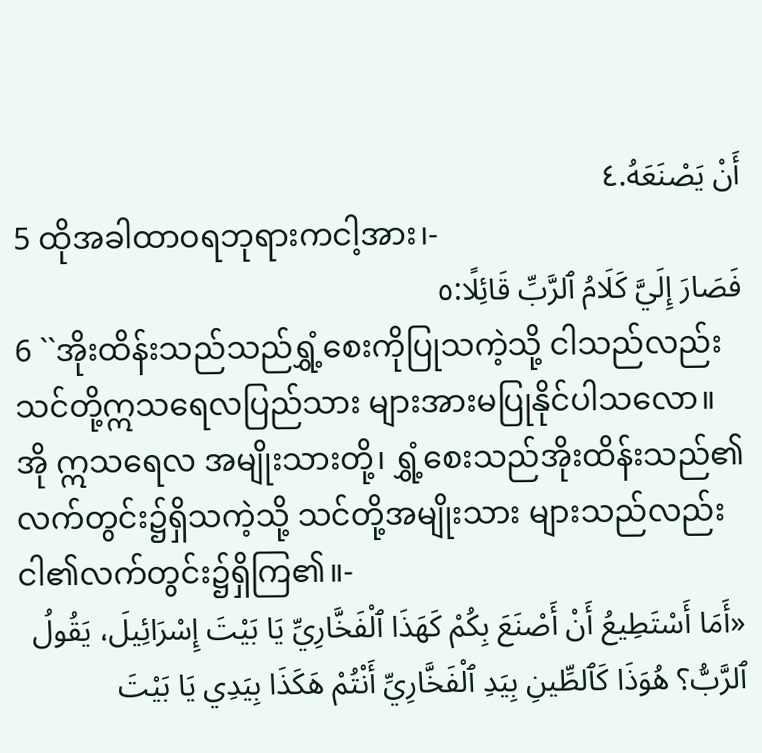أَنْ يَصْنَعَهُ.٤
5 ထိုအခါထာဝရဘုရားကငါ့အား၊-
فَصَارَ إِلَيَّ كَلَامُ ٱلرَّبِّ قَائِلًا:٥
6 ``အိုးထိန်းသည်သည်ရွှံ့စေးကိုပြုသကဲ့သို့ ငါသည်လည်းသင်တို့ဣသရေလပြည်သား များအားမပြုနိုင်ပါသလော။ အို ဣသရေလ အမျိုးသားတို့၊ ရွှံ့စေးသည်အိုးထိန်းသည်၏ လက်တွင်း၌ရှိသကဲ့သို့ သင်တို့အမျိုးသား များသည်လည်းငါ၏လက်တွင်း၌ရှိကြ၏။-
«أَمَا أَسْتَطِيعُ أَنْ أَصْنَعَ بِكُمْ كَهَذَا ٱلْفَخَّارِيِّ يَا بَيْتَ إِسْرَائِيلَ، يَقُولُ ٱلرَّبُّ؟ هُوَذَا كَٱلطِّينِ بِيَدِ ٱلْفَخَّارِيِّ أَنْتُمْ هَكَذَا بِيَدِي يَا بَيْتَ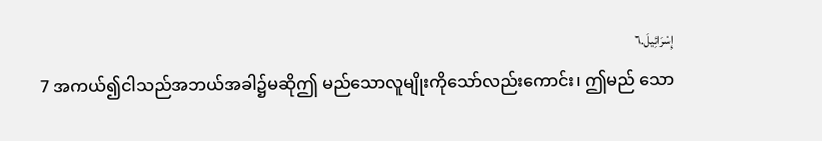إِسْرَائِيلَ.٦
7 အကယ်၍ငါသည်အဘယ်အခါ၌မဆိုဤ မည်သောလူမျိုးကိုသော်လည်းကောင်း၊ ဤမည် သော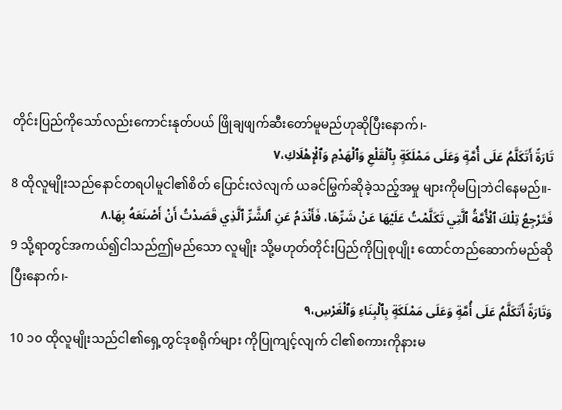တိုင်းပြည်ကိုသော်လည်းကောင်းနုတ်ပယ် ဖြိုချဖျက်ဆီးတော်မူမည်ဟုဆိုပြီးနောက်၊-
تَارَةً أَتَكَلَّمُ عَلَى أُمَّةٍ وَعَلَى مَمْلَكَةٍ بِٱلْقَلْعِ وَٱلْهَدْمِ وَٱلْإِهْلَاكِ،٧
8 ထိုလူမျိုးသည်နောင်တရပါမူငါ၏စိတ် ပြောင်းလဲလျက် ယခင်မြွက်ဆိုခဲ့သည့်အမှု များကိုမပြုဘဲငါနေမည်။-
فَتَرْجِعُ تِلْكَ ٱلْأُمَّةُ ٱلَّتِي تَكَلَّمْتُ عَلَيْهَا عَنْ شَرِّهَا، فَأَنْدَمُ عَنِ ٱلشَّرِّ ٱلَّذِي قَصَدْتُ أَنْ أَصْنَعَهُ بِهَا.٨
9 သို့ရာတွင်အကယ်၍ငါသည်ဤမည်သော လူမျိုး သို့မဟုတ်တိုင်းပြည်ကိုပြုစုပျိုး ထောင်တည်ဆောက်မည်ဆိုပြီးနောက်၊-
وَتَارَةً أَتَكَلَّمُ عَلَى أُمَّةٍ وَعَلَى مَمْلَكَةٍ بِٱلْبِنَاءِ وَٱلْغَرْسِ،٩
10 ၁၀ ထိုလူမျိုးသည်ငါ၏ရှေ့တွင်ဒုစရိုက်များ ကိုပြုကျင့်လျက် ငါ၏စကားကိုနားမ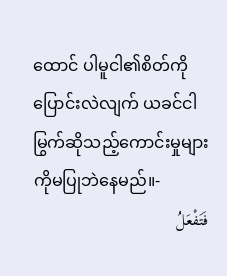ထောင် ပါမူငါ၏စိတ်ကိုပြောင်းလဲလျက် ယခင်ငါ မြွက်ဆိုသည့်ကောင်းမှုများကိုမပြုဘဲနေမည်။-
فَتَفْعَلُ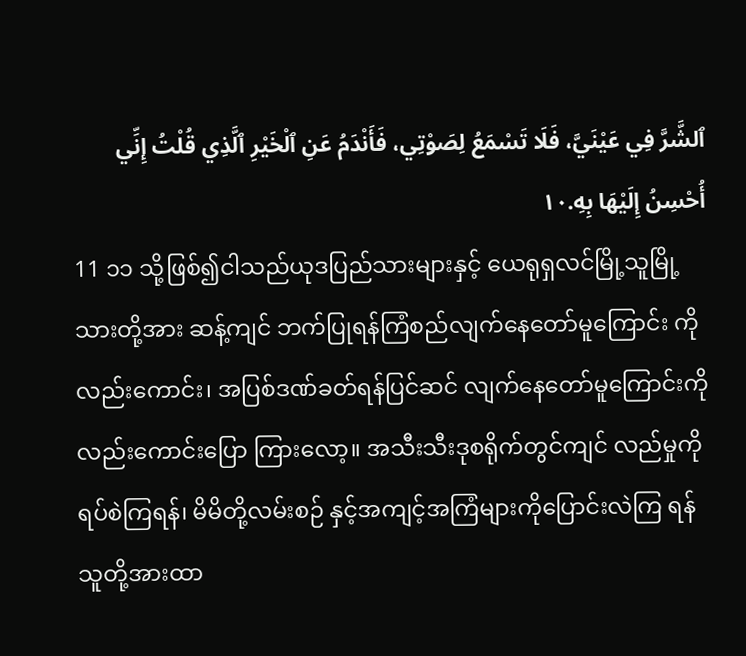ٱلشَّرَّ فِي عَيْنَيَّ، فَلَا تَسْمَعُ لِصَوْتِي، فَأَنْدَمُ عَنِ ٱلْخَيْرِ ٱلَّذِي قُلْتُ إِنِّي أُحْسِنُ إِلَيْهَا بِهِ.١٠
11 ၁၁ သို့ဖြစ်၍ငါသည်ယုဒပြည်သားများနှင့် ယေရုရှလင်မြို့သူမြို့သားတို့အား ဆန့်ကျင် ဘက်ပြုရန်ကြံစည်လျက်နေတော်မူကြောင်း ကိုလည်းကောင်း၊ အပြစ်ဒဏ်ခတ်ရန်ပြင်ဆင် လျက်နေတော်မူကြောင်းကိုလည်းကောင်းပြော ကြားလော့။ အသီးသီးဒုစရိုက်တွင်ကျင် လည်မှုကိုရပ်စဲကြရန်၊ မိမိတို့လမ်းစဉ် နှင့်အကျင့်အကြံများကိုပြောင်းလဲကြ ရန်သူတို့အားထာ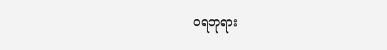ဝရဘုရား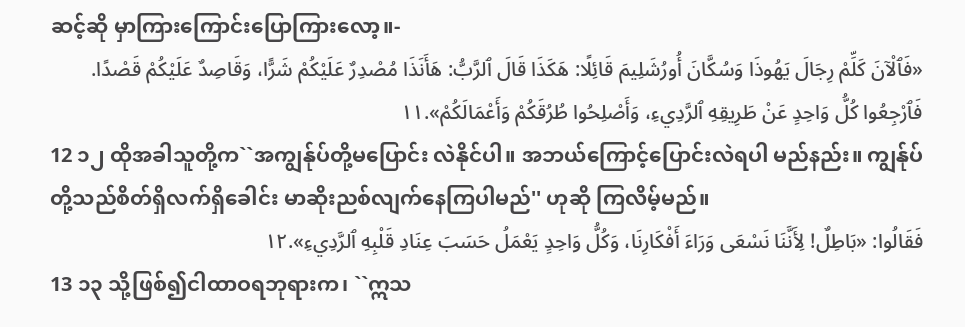ဆင့်ဆို မှာကြားကြောင်းပြောကြားလော့။-
«فَٱلْآنَ كَلِّمْ رِجَالَ يَهُوذَا وَسُكَّانَ أُورُشَلِيمَ قَائِلًا: هَكَذَا قَالَ ٱلرَّبُّ: هَأَنَذَا مُصْدِرٌ عَلَيْكُمْ شَرًّا، وَقَاصِدٌ عَلَيْكُمْ قَصْدًا. فَٱرْجِعُوا كُلُّ وَاحِدٍ عَنْ طَرِيقِهِ ٱلرَّدِيءِ، وَأَصْلِحُوا طُرُقَكُمْ وَأَعْمَالَكُمْ».١١
12 ၁၂ ထိုအခါသူတို့က``အကျွန်ုပ်တို့မပြောင်း လဲနိုင်ပါ။ အဘယ်ကြောင့်ပြောင်းလဲရပါ မည်နည်း။ ကျွန်ုပ်တို့သည်စိတ်ရှိလက်ရှိခေါင်း မာဆိုးညစ်လျက်နေကြပါမည်'' ဟုဆို ကြလိမ့်မည်။
فَقَالُوا: «بَاطِلٌ! لِأَنَّنَا نَسْعَى وَرَاءَ أَفْكَارِنَا، وَكُلُّ وَاحِدٍ يَعْمَلُ حَسَبَ عِنَادِ قَلْبِهِ ٱلرَّدِيءِ».١٢
13 ၁၃ သို့ဖြစ်၍ငါထာဝရဘုရားက၊ ``ဣသ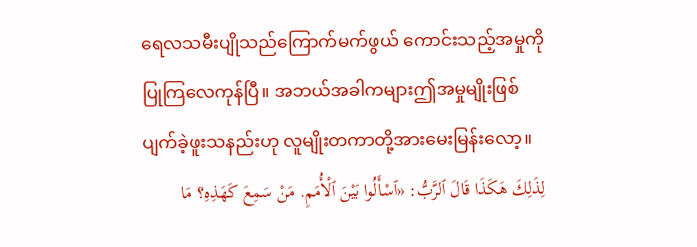ရေလသမီးပျိုသည်ကြောက်မက်ဖွယ် ကောင်းသည့်အမှုကိုပြုကြလေကုန်ပြီ။ အဘယ်အခါကများဤအမှုမျိုးဖြစ် ပျက်ခဲ့ဖူးသနည်းဟု လူမျိုးတကာတို့အားမေးမြန်းလော့။
لِذَلِكَ هَكَذَا قَالَ ٱلرَّبُّ: «ٱسْأَلُوا بَيْنَ ٱلْأُمَمِ. مَنْ سَمِعَ كَهَذِهِ؟ مَا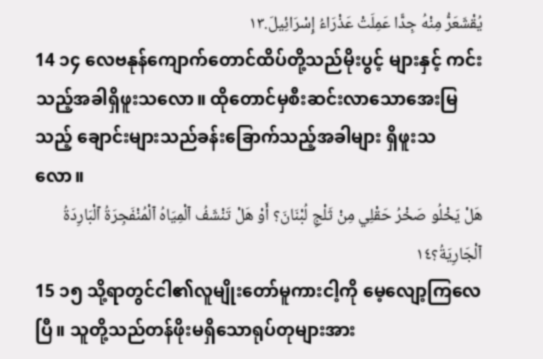يُقْشَعَرُّ مِنْهُ جِدًّا عَمِلَتْ عَذْرَاءُ إِسْرَائِيلَ.١٣
14 ၁၄ လေဗနုန်ကျောက်တောင်ထိပ်တို့သည်မိုးပွင့် များနှင့် ကင်းသည့်အခါရှိဖူးသလော။ ထိုတောင်မှစီးဆင်းလာသောအေးမြသည့် ချောင်းများသည်ခန်းခြောက်သည့်အခါများ ရှိဖူးသလော။
هَلْ يَخْلُو صَخْرُ حَقْلِي مِنْ ثَلْجِ لُبْنَانَ؟ أَوْ هَلْ تَنْشَفُ ٱلْمِيَاهُ ٱلْمُنْفَجِرَةُ ٱلْبَارِدَةُ ٱلْجَارِيَةُ؟١٤
15 ၁၅ သို့ရာတွင်ငါ၏လူမျိုးတော်မူကားငါ့ကို မေ့လျော့ကြလေပြီ။ သူတို့သည်တန်ဖိုးမရှိသောရုပ်တုများအား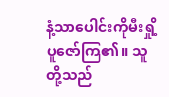နံ့သာပေါင်းကိုမီးရှို့ပူဇော်ကြ၏။ သူတို့သည်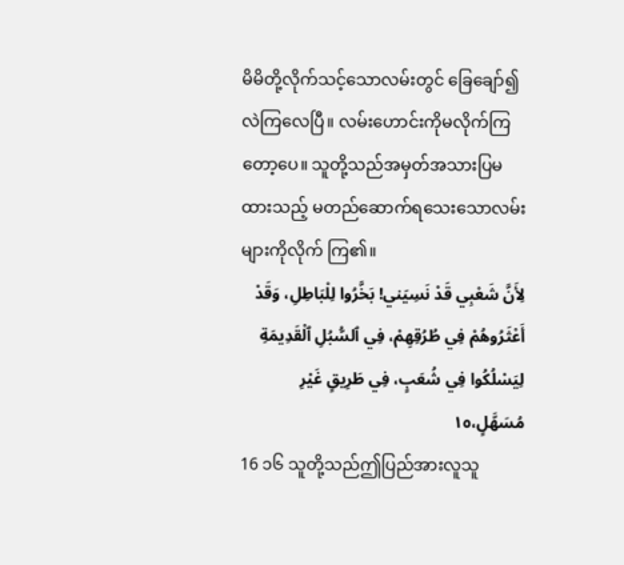မိမိတို့လိုက်သင့်သောလမ်းတွင် ခြေချော်၍လဲကြလေပြီ။ လမ်းဟောင်းကိုမလိုက်ကြတော့ပေ။ သူတို့သည်အမှတ်အသားပြမထားသည့် မတည်ဆောက်ရသေးသောလမ်းများကိုလိုက် ကြ၏။
لِأَنَّ شَعْبِي قَدْ نَسِيَني! بَخَّرُوا لِلْبَاطِلِ، وَقَدْ أَعْثَرُوهُمْ فِي طُرُقِهِمْ، فِي ٱلسُّبُلِ ٱلْقَدِيمَةِ لِيَسْلُكُوا فِي شُعَبٍ، فِي طَرِيقٍ غَيْرِ مُسَهَّلٍ،١٥
16 ၁၆ သူတို့သည်ဤပြည်အားလူသူ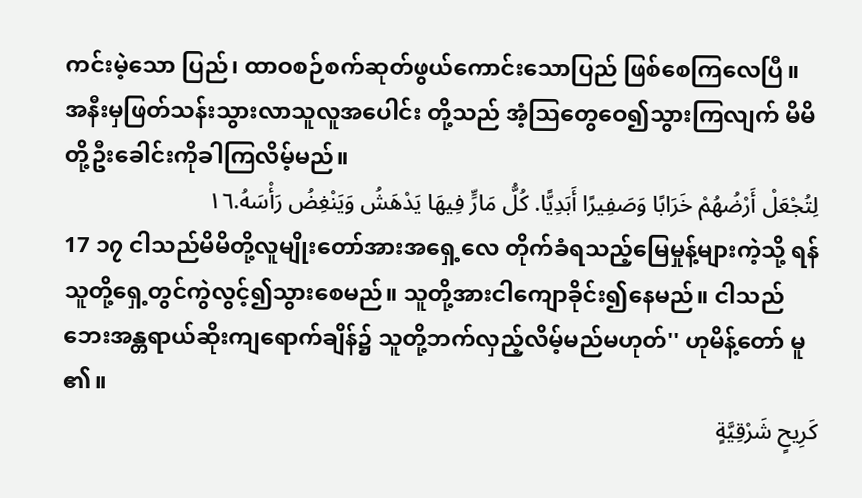ကင်းမဲ့သော ပြည်၊ ထာဝစဉ်စက်ဆုတ်ဖွယ်ကောင်းသောပြည် ဖြစ်စေကြလေပြီ။ အနီးမှဖြတ်သန်းသွားလာသူလူအပေါင်း တို့သည် အံ့သြတွေဝေ၍သွားကြလျက် မိမိတို့ဦးခေါင်းကိုခါကြလိမ့်မည်။
لِتُجْعَلْ أَرْضُهُمْ خَرَابًا وَصَفِيرًا أَبَدِيًّا. كُلُّ مَارٍّ فِيهَا يَدْهَشُ وَيَنْغِضُ رَأْسَهُ.١٦
17 ၁၇ ငါသည်မိမိတို့လူမျိုးတော်အားအရှေ့လေ တိုက်ခံရသည့်မြေမှုန့်များကဲ့သို့ ရန်သူတို့ရှေ့တွင်ကွဲလွင့်၍သွားစေမည်။ သူတို့အားငါကျောခိုင်း၍နေမည်။ ငါသည်ဘေးအန္တရာယ်ဆိုးကျရောက်ချိန်၌ သူတို့ဘက်လှည့်လိမ့်မည်မဟုတ်'' ဟုမိန့်တော် မူ၏။
كَرِيحٍ شَرْقِيَّةٍ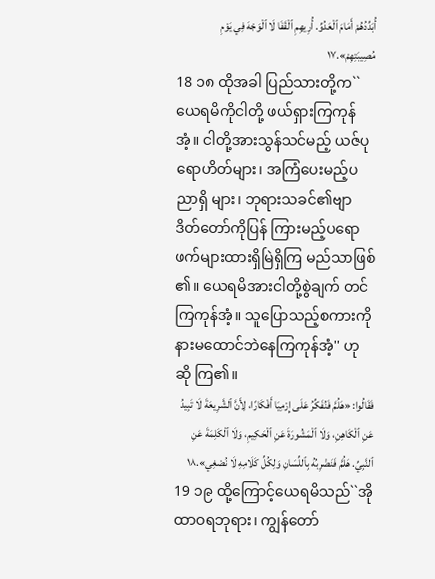أُبَدِّدُهُمْ أَمَامَ ٱلْعَدُوِّ. أُرِيهِمِ ٱلْقَفَا لَا ٱلْوَجْهَ فِي يَوْمِ مُصِيبَتِهِمْ».١٧
18 ၁၈ ထိုအခါ ပြည်သားတို့က``ယေရမိကိုငါတို့ ဖယ်ရှားကြကုန်အံ့။ ငါတို့အားသွန်သင်မည့် ယဇ်ပုရောဟိတ်များ၊ အကြံပေးမည့်ပညာရှိ များ၊ ဘုရားသခင်၏ဗျာဒိတ်တော်ကိုပြန် ကြားမည့်ပရောဖက်များထားရှိမြဲရှိကြ မည်သာဖြစ်၏။ ယေရမိအားငါတို့စွဲချက် တင်ကြကုန်အံ့။ သူပြောသည့်စကားကို နားမထောင်ဘဲနေကြကုန်အံ့'' ဟုဆို ကြ၏။
فَقَالُوا: «هَلُمَّ فَنُفَكِّرُ عَلَى إِرْمِيَا أَفْكَارًا، لِأَنَّ ٱلشَّرِيعَةَ لَا تَبِيدُ عَنِ ٱلْكَاهِنِ، وَلَا ٱلْمَشُورَةَ عَنِ ٱلْحَكِيمِ، وَلَا ٱلْكَلِمَةَ عَنِ ٱلنَّبِيِّ. هَلُمَّ فَنَضْرِبُهُ بِٱللِّسَانِ وَلِكُلِّ كَلَامِهِ لَا نُصْغِي».١٨
19 ၁၉ ထို့ကြောင့်ယေရမိသည်``အို ထာဝရဘုရား၊ ကျွန်တော်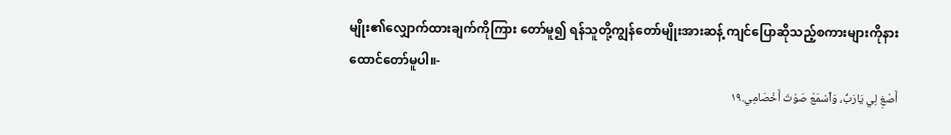မျိုး၏လျှောက်ထားချက်ကိုကြား တော်မူ၍ ရန်သူတို့ကျွန်တော်မျိုးအားဆန့် ကျင်ပြောဆိုသည့်စကားများကိုနား ထောင်တော်မူပါ။-
أَصْغِ لِي يَارَبُّ، وَٱسْمَعْ صَوْتَ أَخْصَامِي.١٩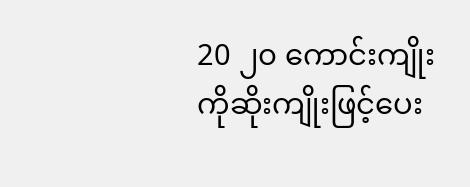20 ၂၀ ကောင်းကျိုးကိုဆိုးကျိုးဖြင့်ပေး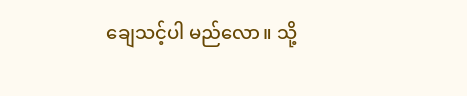ချေသင့်ပါ မည်လော။ သို့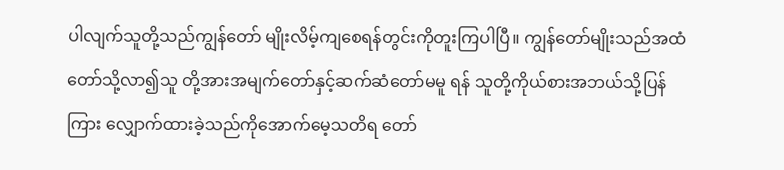ပါလျက်သူတို့သည်ကျွန်တော် မျိုးလိမ့်ကျစေရန်တွင်းကိုတူးကြပါပြီ။ ကျွန်တော်မျိုးသည်အထံတော်သို့လာ၍သူ တို့အားအမျက်တော်နှင့်ဆက်ဆံတော်မမူ ရန် သူတို့ကိုယ်စားအဘယ်သို့ပြန်ကြား လျှောက်ထားခဲ့သည်ကိုအောက်မေ့သတိရ တော်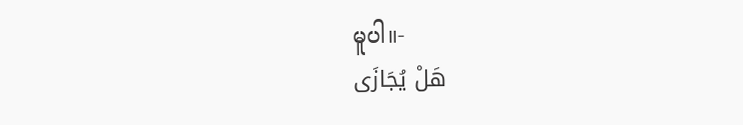မူပါ။-
هَلْ يُجَازَى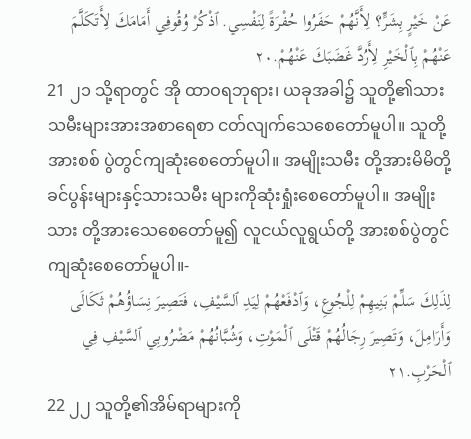عَنْ خَيْرٍ بِشَرٍّ؟ لِأَنَّهُمْ حَفَرُوا حُفْرَةً لِنَفْسِي. ٱذْكُرْ وُقُوفِي أَمَامَكَ لِأَتَكَلَّمَ عَنْهُمْ بِٱلْخَيْرِ لِأَرُدَّ غَضَبَكَ عَنْهُمْ.٢٠
21 ၂၁ သို့ရာတွင် အို ထာဝရဘုရား၊ ယခုအခါ၌ သူတို့၏သားသမီးများအားအစာရေစာ ငတ်လျက်သေစေတော်မူပါ။ သူတို့အားစစ် ပွဲတွင်ကျဆုံးစေတော်မူပါ။ အမျိုးသမီး တို့အားမိမိတို့ခင်ပွန်းများနှင့်သားသမီး များကိုဆုံးရှုံးစေတော်မူပါ။ အမျိုးသား တို့အားသေစေတော်မူ၍ လူငယ်လူရွယ်တို့ အားစစ်ပွဲတွင်ကျဆုံးစေတော်မူပါ။-
لِذَلِكَ سَلِّمْ بَنِيهِمْ لِلْجُوعِ، وَٱدْفَعْهُمْ لِيَدِ ٱلسَّيْفِ، فَتَصِيرَ نِسَاؤُهُمْ ثَكَالَى وَأَرَامِلَ، وَتَصِيرَ رِجَالُهُمْ قَتْلَى ٱلْمَوْتِ، وَشُبَّانُهُمْ مَضْرُوبِي ٱلسَّيْفِ فِي ٱلْحَرْبِ.٢١
22 ၂၂ သူတို့၏အိမ်ရာများကို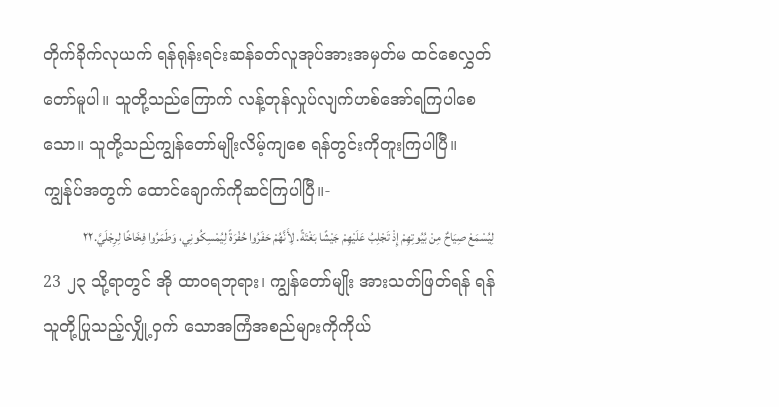တိုက်ခိုက်လုယက် ရန်ရုန်းရင်းဆန်ခတ်လူအုပ်အားအမှတ်မ ထင်စေလွှတ်တော်မူပါ။ သူတို့သည်ကြောက် လန့်တုန်လှုပ်လျက်ဟစ်အော်ရကြပါစေ သော။ သူတို့သည်ကျွန်တော်မျိုးလိမ့်ကျစေ ရန်တွင်းကိုတူးကြပါပြီ။ ကျွန်ုပ်အတွက် ထောင်ချောက်ကိုဆင်ကြပါပြီ။-
لِيُسْمَعْ صِيَاحٌ مِنْ بُيُوتِهِمْ إِذْ تَجْلِبُ عَلَيْهِمْ جَيْشًا بَغْتَةً. لِأَنَّهُمْ حَفَرُوا حُفْرَةً لِيُمْسِكُونِي، وَطَمَرُوا فِخَاخًا لِرِجْلَيَّ.٢٢
23 ၂၃ သို့ရာတွင် အို ထာဝရဘုရား၊ ကျွန်တော်မျိုး အားသတ်ဖြတ်ရန် ရန်သူတို့ပြုသည့်လျှို့ဝှက် သောအကြံအစည်များကိုကိုယ်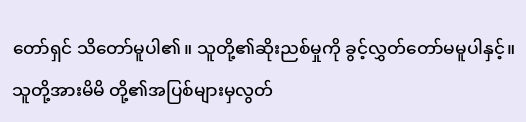တော်ရှင် သိတော်မူပါ၏။ သူတို့၏ဆိုးညစ်မှုကို ခွင့်လွှတ်တော်မမူပါနှင့်။ သူတို့အားမိမိ တို့၏အပြစ်များမှလွတ်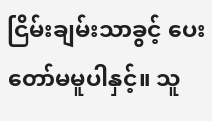ငြိမ်းချမ်းသာခွင့် ပေးတော်မမူပါနှင့်။ သူ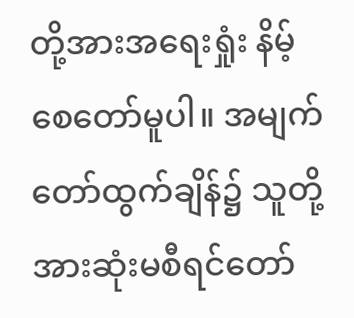တို့အားအရေးရှုံး နိမ့်စေတော်မူပါ။ အမျက်တော်ထွက်ချိန်၌ သူတို့အားဆုံးမစီရင်တော်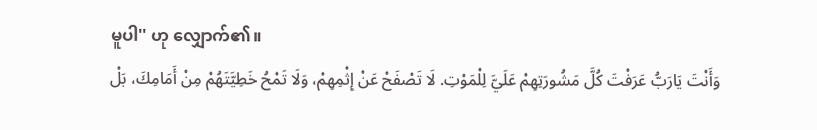မူပါ'' ဟု လျှောက်၏။
وَأَنْتَ يَارَبُّ عَرَفْتَ كُلَّ مَشُورَتِهِمْ عَلَيَّ لِلْمَوْتِ. لَا تَصْفَحْ عَنْ إِثْمِهِمْ، وَلَا تَمْحُ خَطِيَّتَهُمْ مِنْ أَمَامِكَ، بَلْ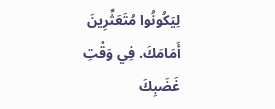لِيَكُونُوا مُتَعَثِّرِينَ أَمَامَكَ. فِي وَقْتِ غَضَبِكَ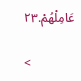عَامِلْهُمْ.٢٣

<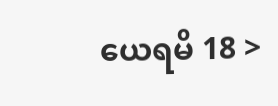ယေရမိ 18 >